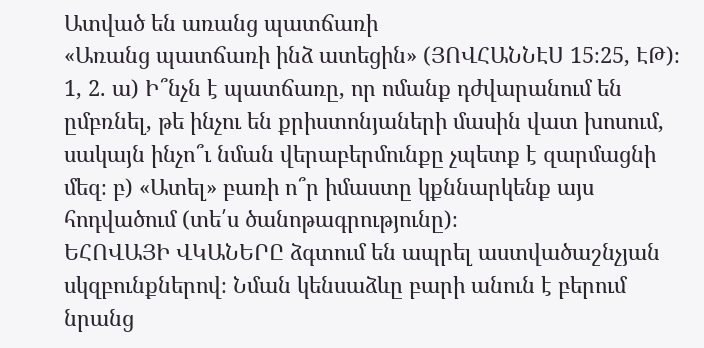Ատված են առանց պատճառի
«Առանց պատճառի ինձ ատեցին» (ՅՈՎՀԱՆՆԷՍ 15։25, ԷԹ)։
1, 2. ա) Ի՞նչն է պատճառը, որ ոմանք դժվարանում են ըմբռնել, թե ինչու են քրիստոնյաների մասին վատ խոսում, սակայն ինչո՞ւ նման վերաբերմունքը չպետք է զարմացնի մեզ։ բ) «Ատել» բառի ո՞ր իմաստը կքննարկենք այս հոդվածում (տե՛ս ծանոթագրությունը)։
ԵՀՈՎԱՅԻ ՎԿԱՆԵՐԸ ձգտում են ապրել աստվածաշնչյան սկզբունքներով։ Նման կենսաձևը բարի անուն է բերում նրանց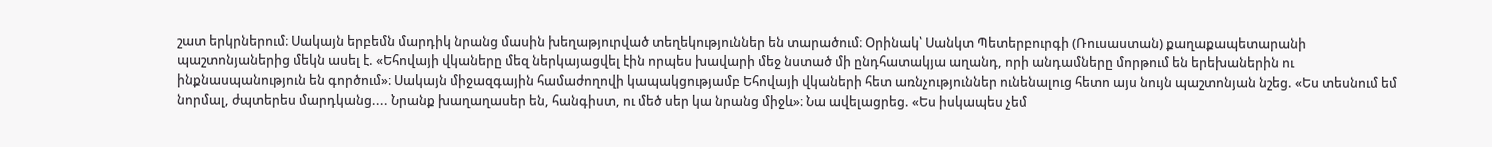շատ երկրներում։ Սակայն երբեմն մարդիկ նրանց մասին խեղաթյուրված տեղեկություններ են տարածում։ Օրինակ՝ Սանկտ Պետերբուրգի (Ռուսաստան) քաղաքապետարանի պաշտոնյաներից մեկն ասել է. «Եհովայի վկաները մեզ ներկայացվել էին որպես խավարի մեջ նստած մի ընդհատակյա աղանդ, որի անդամները մորթում են երեխաներին ու ինքնասպանություն են գործում»։ Սակայն միջազգային համաժողովի կապակցությամբ Եհովայի վկաների հետ առնչություններ ունենալուց հետո այս նույն պաշտոնյան նշեց. «Ես տեսնում եմ նորմալ, ժպտերես մարդկանց.... Նրանք խաղաղասեր են, հանգիստ, ու մեծ սեր կա նրանց միջև»։ Նա ավելացրեց. «Ես իսկապես չեմ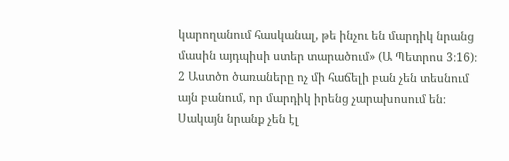կարողանում հասկանալ, թե ինչու են մարդիկ նրանց մասին այդպիսի ստեր տարածում» (Ա Պետրոս 3։16)։
2 Աստծո ծառաները ոչ մի հաճելի բան չեն տեսնում այն բանում, որ մարդիկ իրենց չարախոսում են։ Սակայն նրանք չեն էլ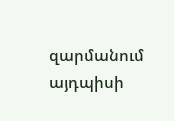զարմանում այդպիսի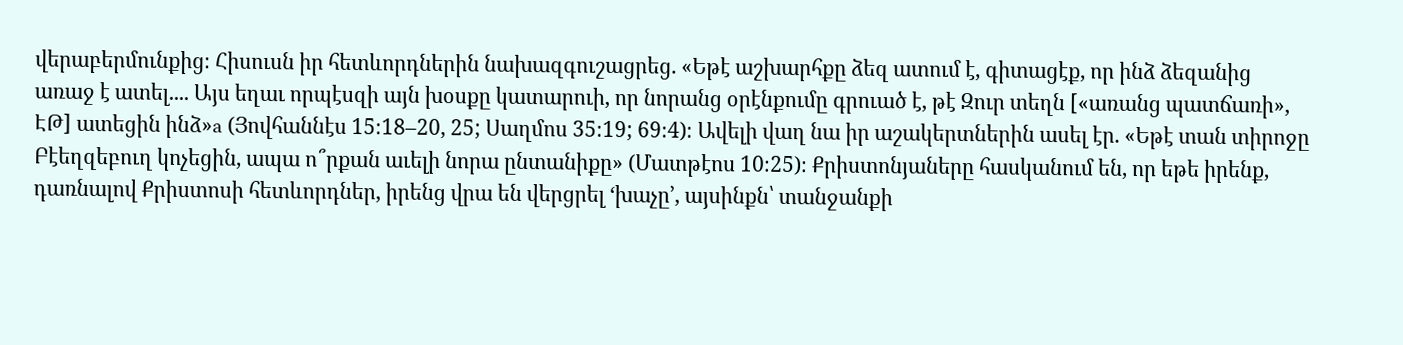վերաբերմունքից։ Հիսուսն իր հետևորդներին նախազգուշացրեց. «Եթէ աշխարհքը ձեզ ատում է, գիտացէք, որ ինձ ձեզանից առաջ է ատել.... Այս եղաւ որպէսզի այն խօսքը կատարուի, որ նորանց օրէնքումը գրուած է, թէ Զուր տեղն [«առանց պատճառի», ԷԹ] ատեցին ինձ»a (Յովհաննէս 15։18–20, 25; Սաղմոս 35։19; 69։4)։ Ավելի վաղ նա իր աշակերտներին ասել էր. «Եթէ տան տիրոջը Բէեղզեբուղ կոչեցին, ապա ո՞րքան աւելի նորա ընտանիքը» (Մատթէոս 10։25)։ Քրիստոնյաները հասկանում են, որ եթե իրենք, դառնալով Քրիստոսի հետևորդներ, իրենց վրա են վերցրել ‘խաչը’, այսինքն՝ տանջանքի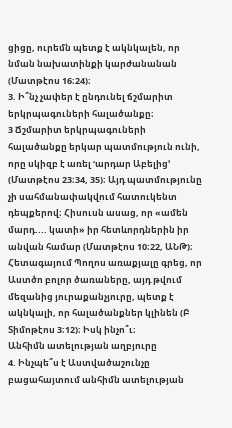ցիցը, ուրեմն պետք է ակնկալեն, որ նման նախատինքի կարժանանան (Մատթէոս 16։24)։
3. Ի՞նչ չափեր է ընդունել ճշմարիտ երկրպագուների հալածանքը։
3 Ճշմարիտ երկրպագուների հալածանքը երկար պատմություն ունի, որը սկիզբ է առել ‘արդար Աբելից’ (Մատթէոս 23։34, 35)։ Այդ պատմությունը չի սահմանափակվում հատուկենտ դեպքերով։ Հիսուսն ասաց, որ «ամեն մարդ.... կատի» իր հետևորդներին իր անվան համար (Մատթէոս 10։22, ԱՆԹ)։ Հետագայում Պողոս առաքյալը գրեց, որ Աստծո բոլոր ծառաները, այդ թվում մեզանից յուրաքանչյուրը, պետք է ակնկալի, որ հալածանքներ կլինեն (Բ Տիմոթէոս 3։12)։ Իսկ ինչո՞ւ։
Անհիմն ատելության աղբյուրը
4. Ինչպե՞ս է Աստվածաշունչը բացահայտում անհիմն ատելության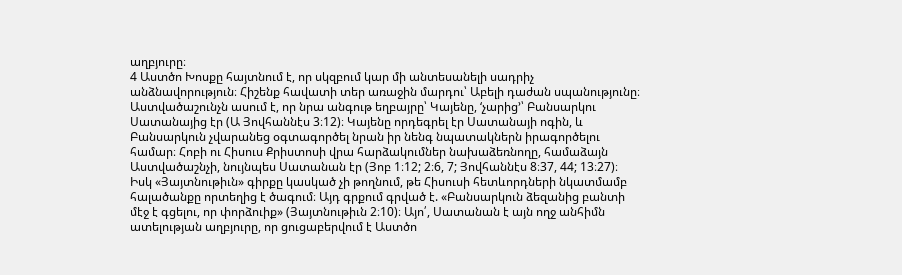աղբյուրը։
4 Աստծո Խոսքը հայտնում է, որ սկզբում կար մի անտեսանելի սադրիչ անձնավորություն։ Հիշենք հավատի տեր առաջին մարդու՝ Աբելի դաժան սպանությունը։ Աստվածաշունչն ասում է, որ նրա անգութ եղբայրը՝ Կայենը, ‘չարից’՝ Բանսարկու Սատանայից էր (Ա Յովհաննէս 3։12)։ Կայենը որդեգրել էր Սատանայի ոգին, և Բանսարկուն չվարանեց օգտագործել նրան իր նենգ նպատակներն իրագործելու համար։ Հոբի ու Հիսուս Քրիստոսի վրա հարձակումներ նախաձեռնողը, համաձայն Աստվածաշնչի, նույնպես Սատանան էր (Յոբ 1։12; 2։6, 7; Յովհաննէս 8։37, 44; 13։27)։ Իսկ «Յայտնութիւն» գիրքը կասկած չի թողնում, թե Հիսուսի հետևորդների նկատմամբ հալածանքը որտեղից է ծագում։ Այդ գրքում գրված է. «Բանսարկուն ձեզանից բանտի մէջ է գցելու, որ փորձուիք» (Յայտնութիւն 2։10)։ Այո՛, Սատանան է այն ողջ անհիմն ատելության աղբյուրը, որ ցուցաբերվում է Աստծո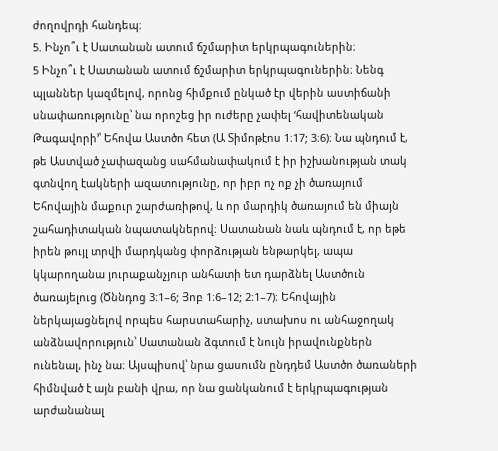ժողովրդի հանդեպ։
5. Ինչո՞ւ է Սատանան ատում ճշմարիտ երկրպագուներին։
5 Ինչո՞ւ է Սատանան ատում ճշմարիտ երկրպագուներին։ Նենգ պլաններ կազմելով, որոնց հիմքում ընկած էր վերին աստիճանի սնափառությունը՝ նա որոշեց իր ուժերը չափել ‘հավիտենական Թագավորի’՝ Եհովա Աստծո հետ (Ա Տիմոթէոս 1։17; 3։6)։ Նա պնդում է, թե Աստված չափազանց սահմանափակում է իր իշխանության տակ գտնվող էակների ազատությունը, որ իբր ոչ ոք չի ծառայում Եհովային մաքուր շարժառիթով, և որ մարդիկ ծառայում են միայն շահադիտական նպատակներով։ Սատանան նաև պնդում է, որ եթե իրեն թույլ տրվի մարդկանց փորձության ենթարկել, ապա կկարողանա յուրաքանչյուր անհատի ետ դարձնել Աստծուն ծառայելուց (Ծննդոց 3։1–6; Յոբ 1։6–12; 2։1–7)։ Եհովային ներկայացնելով որպես հարստահարիչ, ստախոս ու անհաջողակ անձնավորություն՝ Սատանան ձգտում է նույն իրավունքներն ունենալ, ինչ նա։ Այսպիսով՝ նրա ցասումն ընդդեմ Աստծո ծառաների հիմնված է այն բանի վրա, որ նա ցանկանում է երկրպագության արժանանալ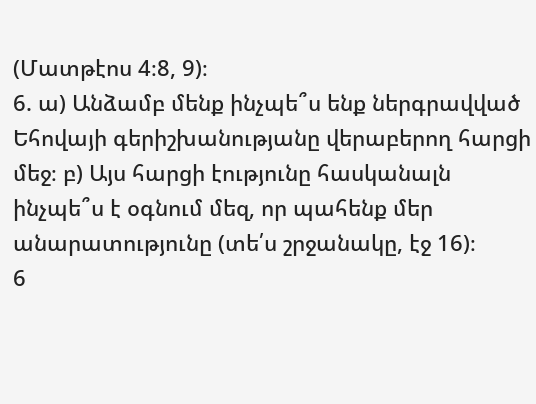(Մատթէոս 4։8, 9)։
6. ա) Անձամբ մենք ինչպե՞ս ենք ներգրավված Եհովայի գերիշխանությանը վերաբերող հարցի մեջ։ բ) Այս հարցի էությունը հասկանալն ինչպե՞ս է օգնում մեզ, որ պահենք մեր անարատությունը (տե՛ս շրջանակը, էջ 16)։
6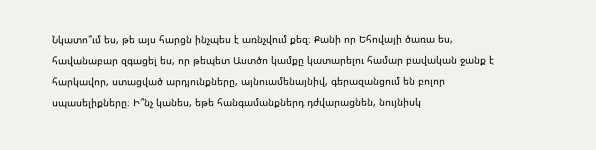Նկատո՞ւմ ես, թե այս հարցն ինչպես է առնչվում քեզ։ Քանի որ Եհովայի ծառա ես, հավանաբար զգացել ես, որ թեպետ Աստծո կամքը կատարելու համար բավական ջանք է հարկավոր, ստացված արդյունքները, այնուամենայնիվ, գերազանցում են բոլոր սպասելիքները։ Ի՞նչ կանես, եթե հանգամանքներդ դժվարացնեն, նույնիսկ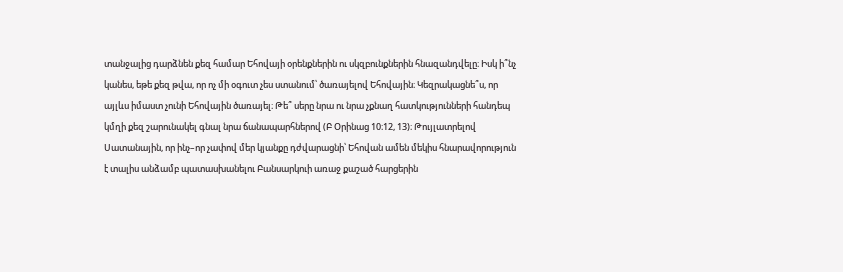տանջալից դարձնեն քեզ համար Եհովայի օրենքներին ու սկզբունքներին հնազանդվելը։ Իսկ ի՞նչ կանես, եթե քեզ թվա, որ ոչ մի օգուտ չես ստանում՝ ծառայելով Եհովային։ Կեզրակացնե՞ս, որ այլևս իմաստ չունի Եհովային ծառայել։ Թե՞ սերը նրա ու նրա չքնաղ հատկությունների հանդեպ կմղի քեզ շարունակել գնալ նրա ճանապարհներով (Բ Օրինաց 10։12, 13)։ Թույլատրելով Սատանային, որ ինչ–որ չափով մեր կյանքը դժվարացնի՝ Եհովան ամեն մեկիս հնարավորություն է տալիս անձամբ պատասխանելու Բանսարկուի առաջ քաշած հարցերին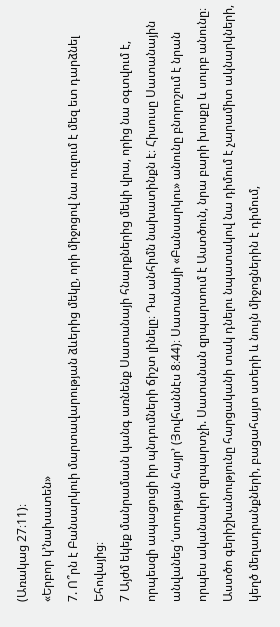(Առակաց 27։11)։
«Երբոր կ’նախատեն»
7. Ո՞րն է Բանսարկուի մարտավարության ձևերից մեկը, որի միջոցով նա ուզում է մեզ ետ դարձնել Եհովայից։
7 Այժմ եկեք մանրամասն կանգ առնենք Սատանայի հնարքներից մեկի վրա, որից նա օգտվում է, որպեսզի ապացուցի իր պնդումների ճիշտ լինելը։ Դա անհիմն նախատինքն է։ Հիսուսը Սատանային անվանեց ‘ստության հայր’ (Յովհաննէս 8։44)։ Սատանայի «Բանսարկու» անունը բնորոշում է նրան որպես ականավոր զրպարտչի. Սատանան զրպարտում է Աստծուն, նրա բարի խոսքը և սուրբ անունը։ Աստծո գերիշխանությունը հարցականի տակ դնելու նպատակով նա դիմում է չարամիտ ակնարկների, կեղծ մեղադրանքների, բացահայտ ստերի և նույն միջոցներին է դիմում,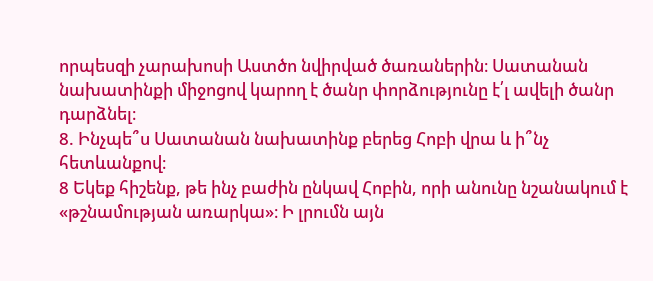որպեսզի չարախոսի Աստծո նվիրված ծառաներին։ Սատանան նախատինքի միջոցով կարող է ծանր փորձությունը է՛լ ավելի ծանր դարձնել։
8. Ինչպե՞ս Սատանան նախատինք բերեց Հոբի վրա և ի՞նչ հետևանքով։
8 Եկեք հիշենք, թե ինչ բաժին ընկավ Հոբին, որի անունը նշանակում է «թշնամության առարկա»։ Ի լրումն այն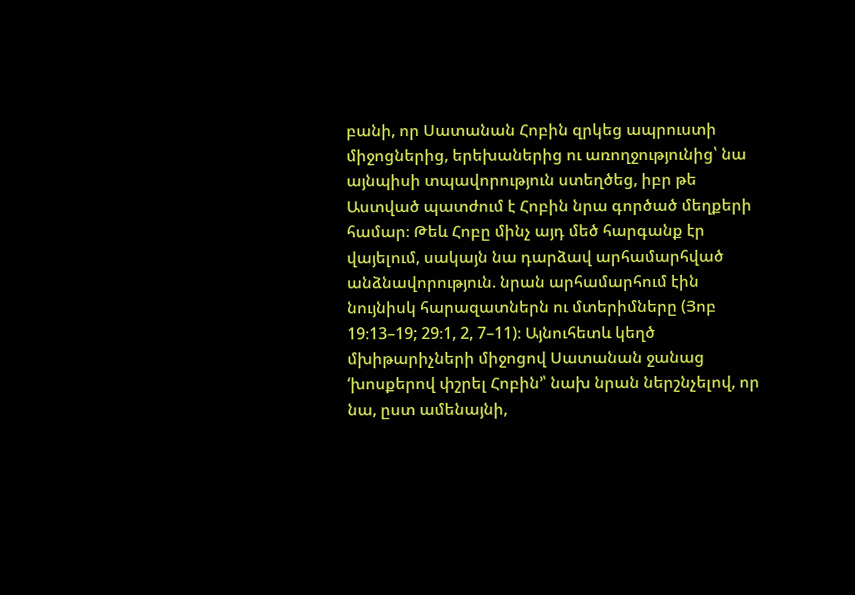բանի, որ Սատանան Հոբին զրկեց ապրուստի միջոցներից, երեխաներից ու առողջությունից՝ նա այնպիսի տպավորություն ստեղծեց, իբր թե Աստված պատժում է Հոբին նրա գործած մեղքերի համար։ Թեև Հոբը մինչ այդ մեծ հարգանք էր վայելում, սակայն նա դարձավ արհամարհված անձնավորություն. նրան արհամարհում էին նույնիսկ հարազատներն ու մտերիմները (Յոբ 19։13–19; 29։1, 2, 7–11)։ Այնուհետև կեղծ մխիթարիչների միջոցով Սատանան ջանաց ‘խոսքերով փշրել Հոբին’՝ նախ նրան ներշնչելով, որ նա, ըստ ամենայնի,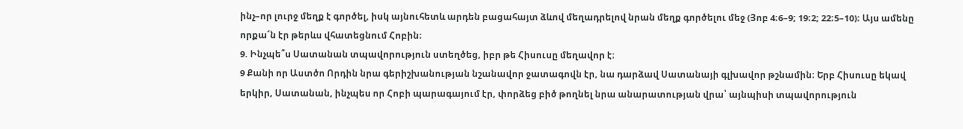ինչ–որ լուրջ մեղք է գործել, իսկ այնուհետև արդեն բացահայտ ձևով մեղադրելով նրան մեղք գործելու մեջ (Յոբ 4։6–9; 19։2; 22։5–10)։ Այս ամենը որքա՜ն էր թերևս վհատեցնում Հոբին։
9. Ինչպե՞ս Սատանան տպավորություն ստեղծեց, իբր թե Հիսուսը մեղավոր է։
9 Քանի որ Աստծո Որդին նրա գերիշխանության նշանավոր ջատագովն էր, նա դարձավ Սատանայի գլխավոր թշնամին։ Երբ Հիսուսը եկավ երկիր, Սատանան, ինչպես որ Հոբի պարագայում էր, փորձեց բիծ թողնել նրա անարատության վրա՝ այնպիսի տպավորություն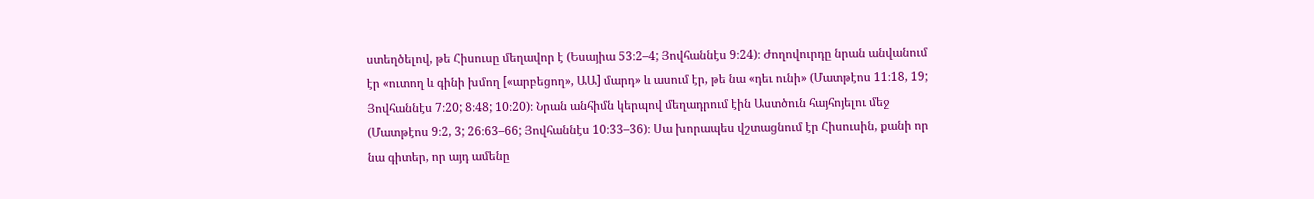ստեղծելով, թե Հիսուսը մեղավոր է (Եսայիա 53։2–4; Յովհաննէս 9։24)։ Ժողովուրդը նրան անվանում էր «ուտող և գինի խմող [«արբեցող», ԱԱ] մարդ» և ասում էր, թե նա «դեւ ունի» (Մատթէոս 11։18, 19; Յովհաննէս 7։20; 8։48; 10։20)։ Նրան անհիմն կերպով մեղադրում էին Աստծուն հայհոյելու մեջ (Մատթէոս 9։2, 3; 26։63–66; Յովհաննէս 10։33–36)։ Սա խորապես վշտացնում էր Հիսուսին, քանի որ նա գիտեր, որ այդ ամենը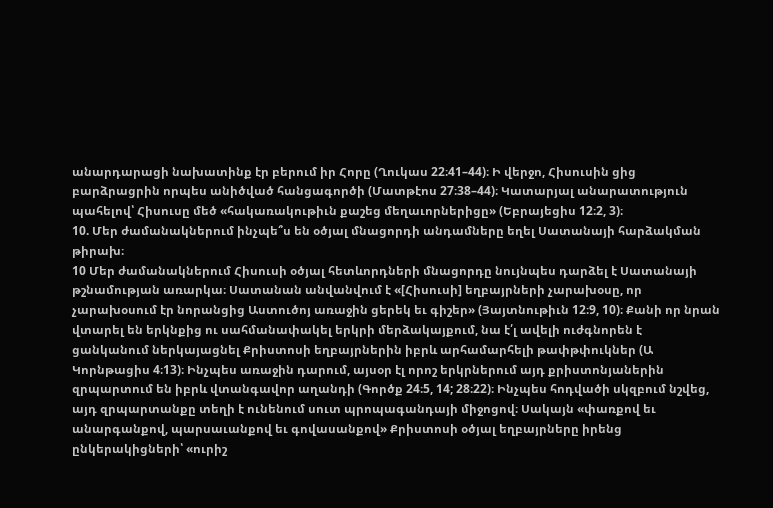անարդարացի նախատինք էր բերում իր Հորը (Ղուկաս 22։41–44)։ Ի վերջո, Հիսուսին ցից բարձրացրին որպես անիծված հանցագործի (Մատթէոս 27։38–44)։ Կատարյալ անարատություն պահելով՝ Հիսուսը մեծ «հակառակութիւն քաշեց մեղաւորներիցը» (Եբրայեցիս 12։2, 3)։
10. Մեր ժամանակներում ինչպե՞ս են օծյալ մնացորդի անդամները եղել Սատանայի հարձակման թիրախ։
10 Մեր ժամանակներում Հիսուսի օծյալ հետևորդների մնացորդը նույնպես դարձել է Սատանայի թշնամության առարկա։ Սատանան անվանվում է «[Հիսուսի] եղբայրների չարախօսը, որ չարախօսում էր նորանցից Աստուծոյ առաջին ցերեկ եւ գիշեր» (Յայտնութիւն 12։9, 10)։ Քանի որ նրան վտարել են երկնքից ու սահմանափակել երկրի մերձակայքում, նա է՛լ ավելի ուժգնորեն է ցանկանում ներկայացնել Քրիստոսի եղբայրներին իբրև արհամարհելի թափթփուկներ (Ա Կորնթացիս 4։13)։ Ինչպես առաջին դարում, այսօր էլ որոշ երկրներում այդ քրիստոնյաներին զրպարտում են իբրև վտանգավոր աղանդի (Գործք 24։5, 14; 28։22)։ Ինչպես հոդվածի սկզբում նշվեց, այդ զրպարտանքը տեղի է ունենում սուտ պրոպագանդայի միջոցով։ Սակայն «փառքով եւ անարգանքով, պարսաւանքով եւ գովասանքով» Քրիստոսի օծյալ եղբայրները իրենց ընկերակիցների՝ «ուրիշ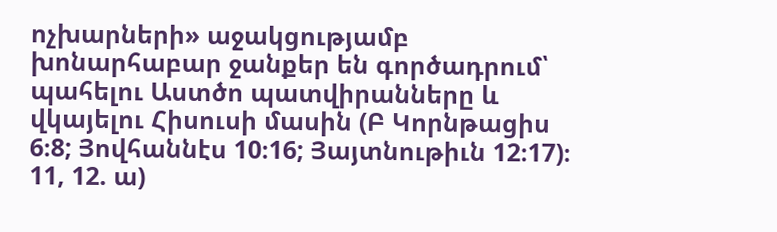ոչխարների» աջակցությամբ խոնարհաբար ջանքեր են գործադրում՝ պահելու Աստծո պատվիրանները և վկայելու Հիսուսի մասին (Բ Կորնթացիս 6։8; Յովհաննէս 10։16; Յայտնութիւն 12։17)։
11, 12. ա)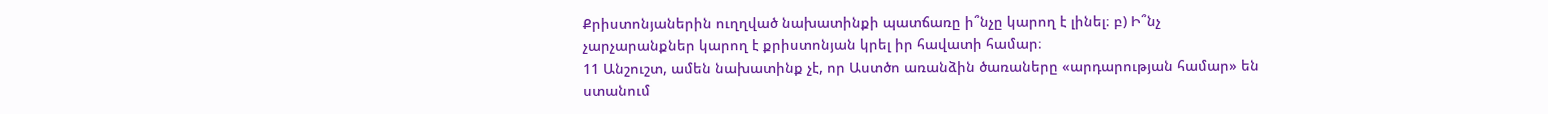Քրիստոնյաներին ուղղված նախատինքի պատճառը ի՞նչը կարող է լինել։ բ) Ի՞նչ չարչարանքներ կարող է քրիստոնյան կրել իր հավատի համար։
11 Անշուշտ, ամեն նախատինք չէ, որ Աստծո առանձին ծառաները «արդարության համար» են ստանում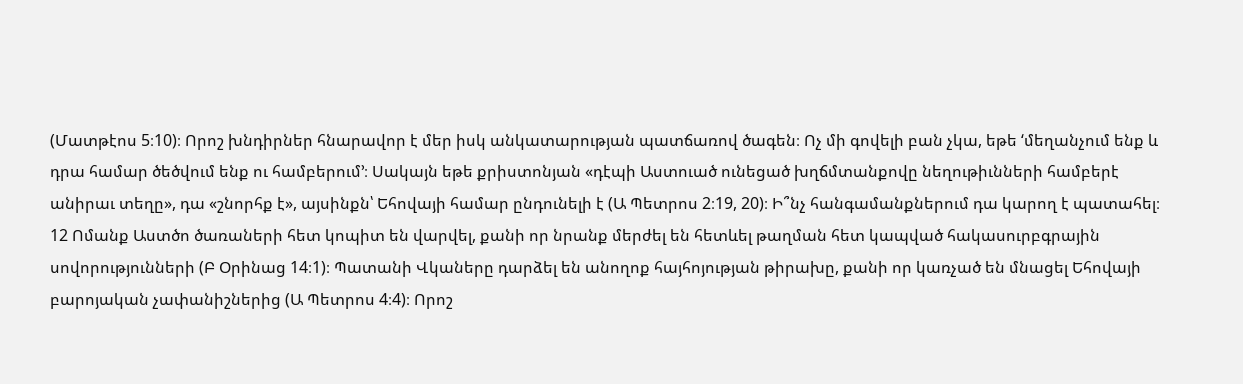(Մատթէոս 5։10)։ Որոշ խնդիրներ հնարավոր է մեր իսկ անկատարության պատճառով ծագեն։ Ոչ մի գովելի բան չկա, եթե ‘մեղանչում ենք և դրա համար ծեծվում ենք ու համբերում’։ Սակայն եթե քրիստոնյան «դէպի Աստուած ունեցած խղճմտանքովը նեղութիւնների համբերէ անիրաւ տեղը», դա «շնորհք է», այսինքն՝ Եհովայի համար ընդունելի է (Ա Պետրոս 2։19, 20)։ Ի՞նչ հանգամանքներում դա կարող է պատահել։
12 Ոմանք Աստծո ծառաների հետ կոպիտ են վարվել, քանի որ նրանք մերժել են հետևել թաղման հետ կապված հակասուրբգրային սովորությունների (Բ Օրինաց 14։1)։ Պատանի Վկաները դարձել են անողոք հայհոյության թիրախը, քանի որ կառչած են մնացել Եհովայի բարոյական չափանիշներից (Ա Պետրոս 4։4)։ Որոշ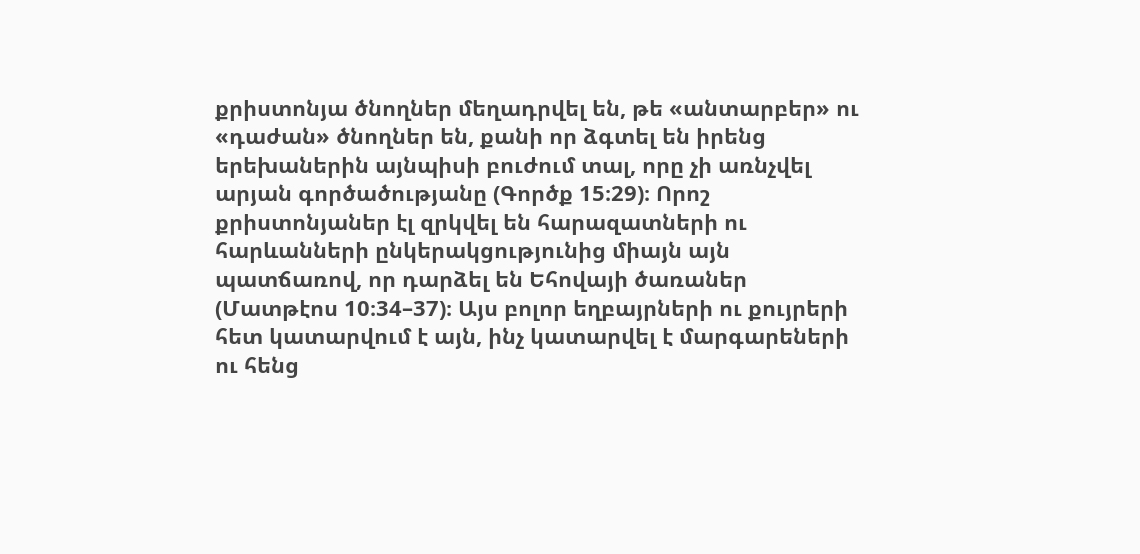քրիստոնյա ծնողներ մեղադրվել են, թե «անտարբեր» ու «դաժան» ծնողներ են, քանի որ ձգտել են իրենց երեխաներին այնպիսի բուժում տալ, որը չի առնչվել արյան գործածությանը (Գործք 15։29)։ Որոշ քրիստոնյաներ էլ զրկվել են հարազատների ու հարևանների ընկերակցությունից միայն այն պատճառով, որ դարձել են Եհովայի ծառաներ (Մատթէոս 10։34–37)։ Այս բոլոր եղբայրների ու քույրերի հետ կատարվում է այն, ինչ կատարվել է մարգարեների ու հենց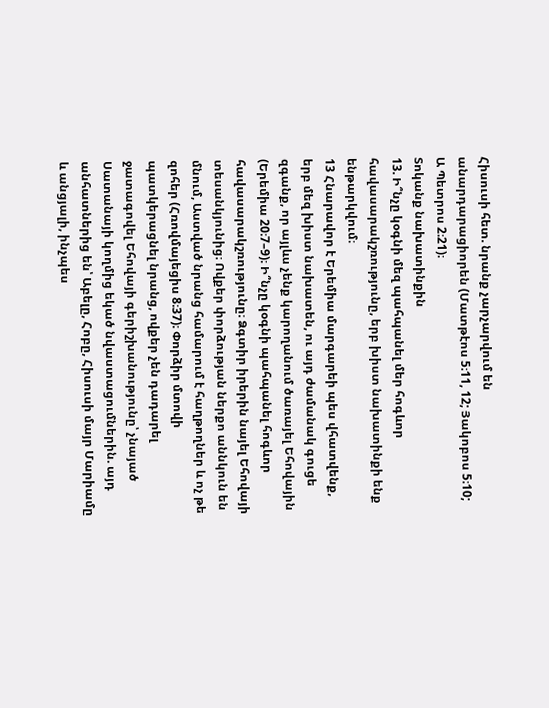Հիսուսի հետ. նրանք չարչարվում են անարդարացիորեն (Մատթէոս 5։11, 12; Յակոբոս 5։10; Ա Պետրոս 2։21)։
Տոկանք նախատինքին
13. Ի՞նչը կօգնի մեզ պահպանել մեր հոգևոր հավասարակշռությունը, երբ խիստ նախատինքի ենք ենթարկվում։
13 Հնարավոր է Երեմիա մարգարեի պես վհատվենք, երբ մեզ խիստ նախատեն, ու այդ ժամանակ գուցե զգանք, որ այլևս չենք կարողանում ծառայել Եհովային (Երեմիա 20։7–9)։ Ի՞նչը կօգնի պահպանել հոգևոր հավասարակշռությունը։ Ձգտիր իրերին նայել Եհովայի տեսանկյունից։ Ովքեր փորձության ներքո աննկուն են մնում, Աստված նրանց համարում է հաղթողներ և ոչ թե զոհեր (Հռովմայեցիս 8։37)։ Փորձիր մտովի պատկերացնել նրանց, ովքեր չեն դադարել ջատագովել Եհովայի գերիշխանությունը՝ չնայած Սատանայի կողմից եկած նվաստացումներին. այդ անհատներից են՝ Աբելը, Հոբը, Հիսուսի մայր Մարիամը և անցյալի, ինչպես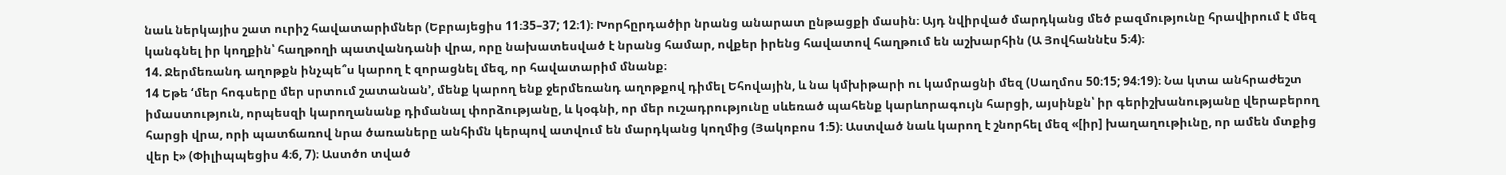նաև ներկայիս շատ ուրիշ հավատարիմներ (Եբրայեցիս 11։35–37; 12։1)։ Խորհըրդածիր նրանց անարատ ընթացքի մասին։ Այդ նվիրված մարդկանց մեծ բազմությունը հրավիրում է մեզ կանգնել իր կողքին՝ հաղթողի պատվանդանի վրա, որը նախատեսված է նրանց համար, ովքեր իրենց հավատով հաղթում են աշխարհին (Ա Յովհաննէս 5։4)։
14. Ջերմեռանդ աղոթքն ինչպե՞ս կարող է զորացնել մեզ, որ հավատարիմ մնանք։
14 Եթե ‘մեր հոգսերը մեր սրտում շատանան’, մենք կարող ենք ջերմեռանդ աղոթքով դիմել Եհովային, և նա կմխիթարի ու կամրացնի մեզ (Սաղմոս 50։15; 94։19)։ Նա կտա անհրաժեշտ իմաստություն, որպեսզի կարողանանք դիմանալ փորձությանը, և կօգնի, որ մեր ուշադրությունը սևեռած պահենք կարևորագույն հարցի, այսինքն՝ իր գերիշխանությանը վերաբերող հարցի վրա, որի պատճառով նրա ծառաները անհիմն կերպով ատվում են մարդկանց կողմից (Յակոբոս 1։5)։ Աստված նաև կարող է շնորհել մեզ «[իր] խաղաղութիւնը, որ ամեն մտքից վեր է» (Փիլիպպեցիս 4։6, 7)։ Աստծո տված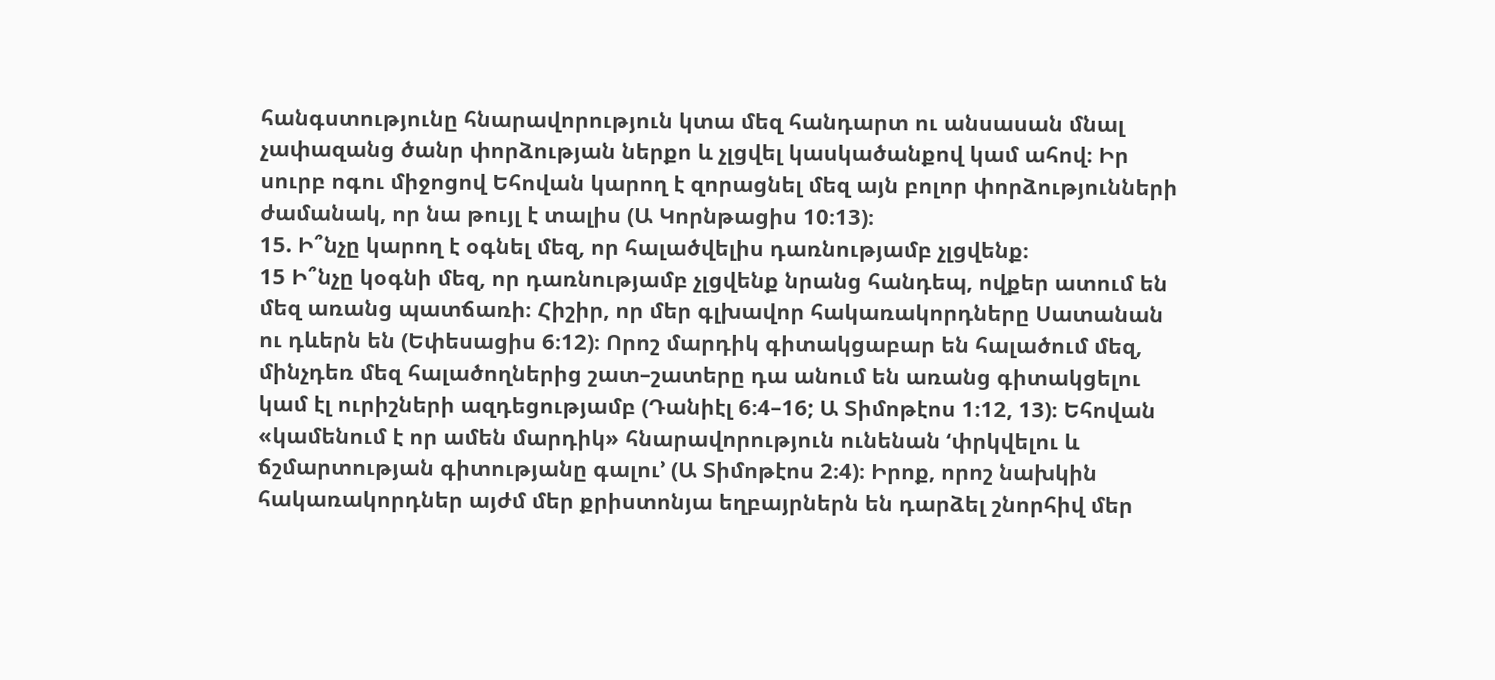հանգստությունը հնարավորություն կտա մեզ հանդարտ ու անսասան մնալ չափազանց ծանր փորձության ներքո և չլցվել կասկածանքով կամ ահով։ Իր սուրբ ոգու միջոցով Եհովան կարող է զորացնել մեզ այն բոլոր փորձությունների ժամանակ, որ նա թույլ է տալիս (Ա Կորնթացիս 10։13)։
15. Ի՞նչը կարող է օգնել մեզ, որ հալածվելիս դառնությամբ չլցվենք։
15 Ի՞նչը կօգնի մեզ, որ դառնությամբ չլցվենք նրանց հանդեպ, ովքեր ատում են մեզ առանց պատճառի։ Հիշիր, որ մեր գլխավոր հակառակորդները Սատանան ու դևերն են (Եփեսացիս 6։12)։ Որոշ մարդիկ գիտակցաբար են հալածում մեզ, մինչդեռ մեզ հալածողներից շատ–շատերը դա անում են առանց գիտակցելու կամ էլ ուրիշների ազդեցությամբ (Դանիէլ 6։4–16; Ա Տիմոթէոս 1։12, 13)։ Եհովան «կամենում է որ ամեն մարդիկ» հնարավորություն ունենան ‘փրկվելու և ճշմարտության գիտությանը գալու’ (Ա Տիմոթէոս 2։4)։ Իրոք, որոշ նախկին հակառակորդներ այժմ մեր քրիստոնյա եղբայրներն են դարձել շնորհիվ մեր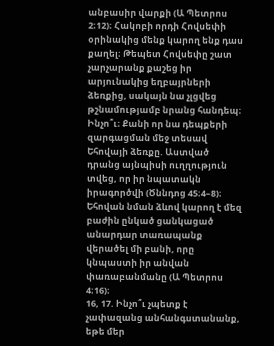անբասիր վարքի (Ա Պետրոս 2։12)։ Հակոբի որդի Հովսեփի օրինակից մենք կարող ենք դաս քաղել։ Թեպետ Հովսեփը շատ չարչարանք քաշեց իր արյունակից եղբայրների ձեռքից, սակայն նա չլցվեց թշնամությամբ նրանց հանդեպ։ Ինչո՞ւ։ Քանի որ նա դեպքերի զարգացման մեջ տեսավ Եհովայի ձեռքը. Աստված դրանց այնպիսի ուղղություն տվեց, որ իր նպատակն իրագործվի (Ծննդոց 45։4–8)։ Եհովան նման ձևով կարող է մեզ բաժին ընկած ցանկացած անարդար տառապանք վերածել մի բանի, որը կնպաստի իր անվան փառաբանմանը (Ա Պետրոս 4։16)։
16, 17. Ինչո՞ւ չպետք է չափազանց անհանգստանանք, եթե մեր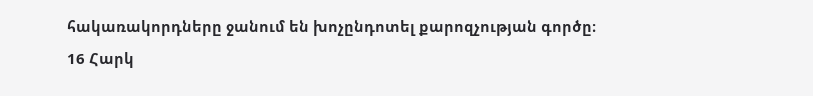հակառակորդները ջանում են խոչընդոտել քարոզչության գործը։
16 Հարկ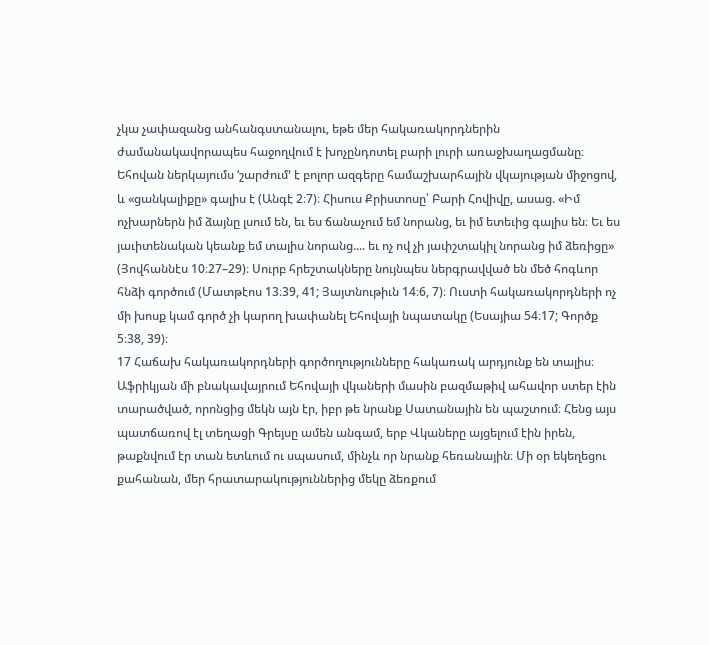չկա չափազանց անհանգստանալու, եթե մեր հակառակորդներին ժամանակավորապես հաջողվում է խոչընդոտել բարի լուրի առաջխաղացմանը։ Եհովան ներկայումս ‘շարժում’ է բոլոր ազգերը համաշխարհային վկայության միջոցով, և «ցանկալիքը» գալիս է (Անգէ 2։7)։ Հիսուս Քրիստոսը՝ Բարի Հովիվը, ասաց. «Իմ ոչխարներն իմ ձայնը լսում են, եւ ես ճանաչում եմ նորանց, եւ իմ ետեւից գալիս են։ Եւ ես յաւիտենական կեանք եմ տալիս նորանց.... եւ ոչ ով չի յափշտակիլ նորանց իմ ձեռիցը» (Յովհաննէս 10։27–29)։ Սուրբ հրեշտակները նույնպես ներգրավված են մեծ հոգևոր հնձի գործում (Մատթէոս 13։39, 41; Յայտնութիւն 14։6, 7)։ Ուստի հակառակորդների ոչ մի խոսք կամ գործ չի կարող խափանել Եհովայի նպատակը (Եսայիա 54։17; Գործք 5։38, 39)։
17 Հաճախ հակառակորդների գործողությունները հակառակ արդյունք են տալիս։ Աֆրիկյան մի բնակավայրում Եհովայի վկաների մասին բազմաթիվ ահավոր ստեր էին տարածված, որոնցից մեկն այն էր, իբր թե նրանք Սատանային են պաշտում։ Հենց այս պատճառով էլ տեղացի Գրեյսը ամեն անգամ, երբ Վկաները այցելում էին իրեն, թաքնվում էր տան ետևում ու սպասում, մինչև որ նրանք հեռանային։ Մի օր եկեղեցու քահանան, մեր հրատարակություններից մեկը ձեռքում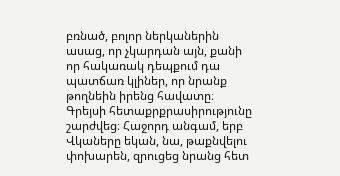բռնած, բոլոր ներկաներին ասաց, որ չկարդան այն, քանի որ հակառակ դեպքում դա պատճառ կլիներ, որ նրանք թողնեին իրենց հավատը։ Գրեյսի հետաքրքրասիրությունը շարժվեց։ Հաջորդ անգամ, երբ Վկաները եկան, նա, թաքնվելու փոխարեն, զրուցեց նրանց հետ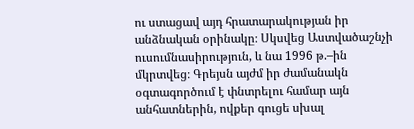ու ստացավ այդ հրատարակության իր անձնական օրինակը։ Սկսվեց Աստվածաշնչի ուսումնասիրություն, և նա 1996 թ.–ին մկրտվեց։ Գրեյսն այժմ իր ժամանակն օգտագործում է փնտրելու համար այն անհատներին, ովքեր գուցե սխալ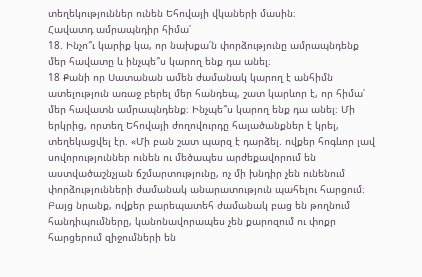տեղեկություններ ունեն Եհովայի վկաների մասին։
Հավատդ ամրապնդիր հիմա՛
18. Ինչո՞ւ կարիք կա, որ նախքա՛ն փորձությունը ամրապնդենք մեր հավատը և ինչպե՞ս կարող ենք դա անել։
18 Քանի որ Սատանան ամեն ժամանակ կարող է անհիմն ատելություն առաջ բերել մեր հանդեպ, շատ կարևոր է, որ հիմա՛ մեր հավատն ամրապնդենք։ Ինչպե՞ս կարող ենք դա անել։ Մի երկրից, որտեղ Եհովայի ժողովուրդը հալածանքներ է կրել, տեղեկացվել էր. «Մի բան շատ պարզ է դարձել. ովքեր հոգևոր լավ սովորություններ ունեն ու մեծապես արժեքավորում են աստվածաշնչյան ճշմարտությունը, ոչ մի խնդիր չեն ունենում փորձությունների ժամանակ անարատություն պահելու հարցում։ Բայց նրանք, ովքեր բարեպատեհ ժամանակ բաց են թողնում հանդիպումները, կանոնավորապես չեն քարոզում ու փոքր հարցերում զիջումների են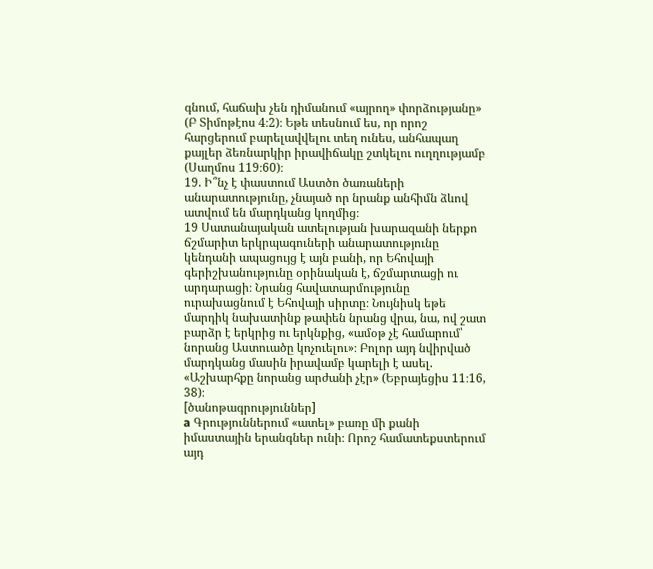գնում, հաճախ չեն դիմանում «այրող» փորձությանը» (Բ Տիմոթէոս 4։2)։ Եթե տեսնում ես, որ որոշ հարցերում բարելավվելու տեղ ունես, անհապաղ քայլեր ձեռնարկիր իրավիճակը շտկելու ուղղությամբ (Սաղմոս 119։60)։
19. Ի՞նչ է փաստում Աստծո ծառաների անարատությունը, չնայած որ նրանք անհիմն ձևով ատվում են մարդկանց կողմից։
19 Սատանայական ատելության խարազանի ներքո ճշմարիտ երկրպագուների անարատությունը կենդանի ապացույց է այն բանի, որ Եհովայի գերիշխանությունը օրինական է, ճշմարտացի ու արդարացի։ Նրանց հավատարմությունը ուրախացնում է Եհովայի սիրտը։ Նույնիսկ եթե մարդիկ նախատինք թափեն նրանց վրա, նա, ով շատ բարձր է երկրից ու երկնքից, «ամօթ չէ համարում՝ նորանց Աստուածը կոչուելու»։ Բոլոր այդ նվիրված մարդկանց մասին իրավամբ կարելի է ասել. «Աշխարհքը նորանց արժանի չէր» (Եբրայեցիս 11։16, 38)։
[ծանոթագրություններ]
a Գրություններում «ատել» բառը մի քանի իմաստային երանգներ ունի։ Որոշ համատեքստերում այդ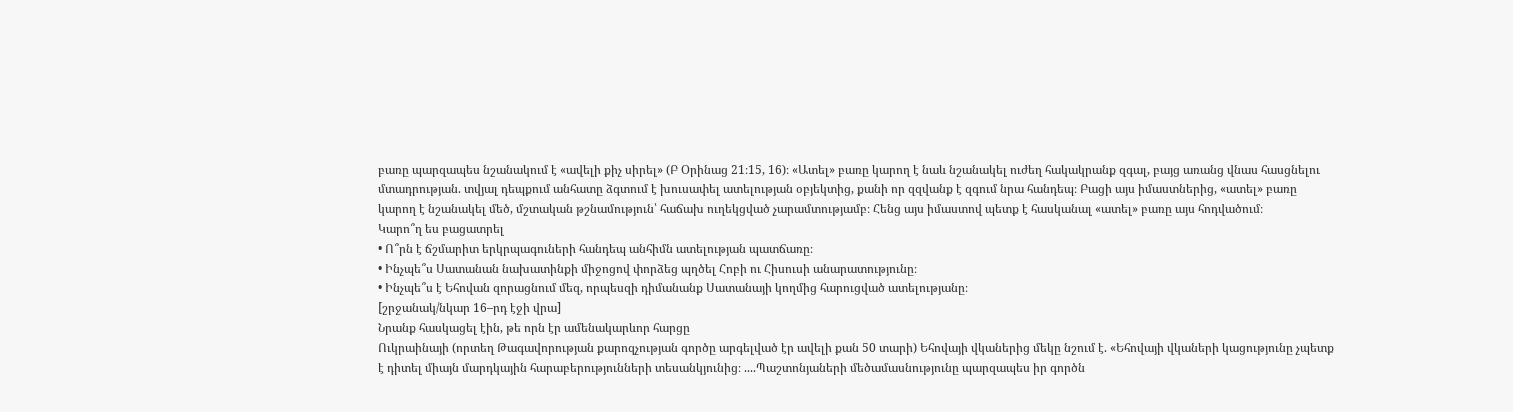բառը պարզապես նշանակում է «ավելի քիչ սիրել» (Բ Օրինաց 21։15, 16)։ «Ատել» բառը կարող է նաև նշանակել ուժեղ հակակրանք զգալ, բայց առանց վնաս հասցնելու մտադրության. տվյալ դեպքում անհատը ձգտում է խուսափել ատելության օբյեկտից, քանի որ զզվանք է զգում նրա հանդեպ։ Բացի այս իմաստներից, «ատել» բառը կարող է նշանակել մեծ, մշտական թշնամություն՝ հաճախ ուղեկցված չարամտությամբ։ Հենց այս իմաստով պետք է հասկանալ «ատել» բառը այս հոդվածում։
Կարո՞ղ ես բացատրել
• Ո՞րն է ճշմարիտ երկրպագուների հանդեպ անհիմն ատելության պատճառը։
• Ինչպե՞ս Սատանան նախատինքի միջոցով փորձեց պղծել Հոբի ու Հիսուսի անարատությունը։
• Ինչպե՞ս է Եհովան զորացնում մեզ, որպեսզի դիմանանք Սատանայի կողմից հարուցված ատելությանը։
[շրջանակ/նկար 16–րդ էջի վրա]
Նրանք հասկացել էին, թե որն էր ամենակարևոր հարցը
Ուկրաինայի (որտեղ Թագավորության քարոզչության գործը արգելված էր ավելի քան 50 տարի) Եհովայի վկաներից մեկը նշում է. «Եհովայի վկաների կացությունը չպետք է դիտել միայն մարդկային հարաբերությունների տեսանկյունից։ ....Պաշտոնյաների մեծամասնությունը պարզապես իր գործն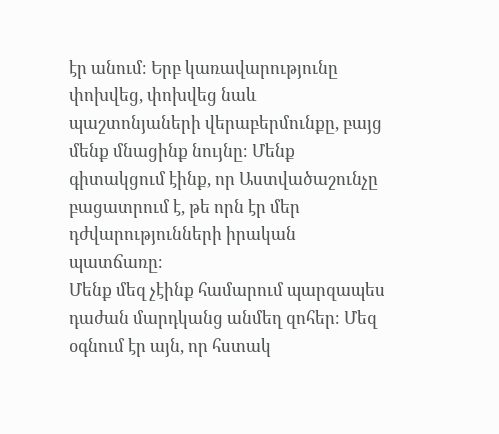էր անում։ Երբ կառավարությունը փոխվեց, փոխվեց նաև պաշտոնյաների վերաբերմունքը, բայց մենք մնացինք նույնը։ Մենք գիտակցում էինք, որ Աստվածաշունչը բացատրում է, թե որն էր մեր դժվարությունների իրական պատճառը։
Մենք մեզ չէինք համարում պարզապես դաժան մարդկանց անմեղ զոհեր։ Մեզ օգնում էր այն, որ հստակ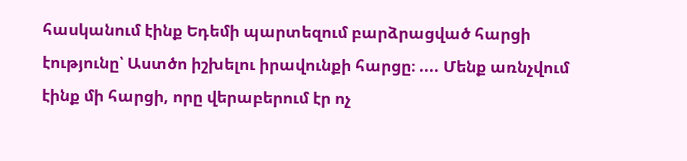հասկանում էինք Եդեմի պարտեզում բարձրացված հարցի էությունը՝ Աստծո իշխելու իրավունքի հարցը։ .... Մենք առնչվում էինք մի հարցի, որը վերաբերում էր ոչ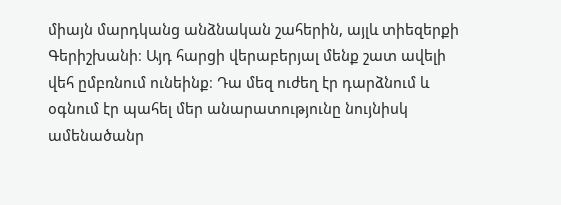միայն մարդկանց անձնական շահերին, այլև տիեզերքի Գերիշխանի։ Այդ հարցի վերաբերյալ մենք շատ ավելի վեհ ըմբռնում ունեինք։ Դա մեզ ուժեղ էր դարձնում և օգնում էր պահել մեր անարատությունը նույնիսկ ամենածանր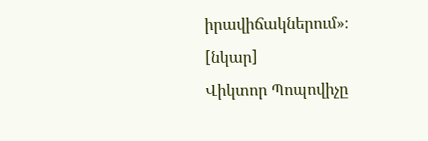իրավիճակներում»։
[նկար]
Վիկտոր Պոպովիչը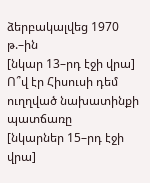ձերբակալվեց 1970 թ.–ին
[նկար 13–րդ էջի վրա]
Ո՞վ էր Հիսուսի դեմ ուղղված նախատինքի պատճառը
[նկարներ 15–րդ էջի վրա]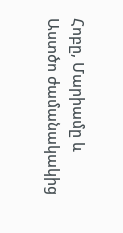Հոբը, Մարիամը և Աստծո ժամանակակից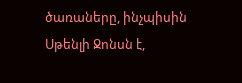ծառաները, ինչպիսին Սթենլի Ջոնսն է,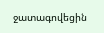ջատագովեցին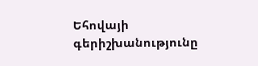Եհովայի գերիշխանությունը